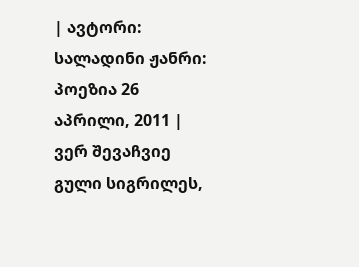| ავტორი: სალადინი ჟანრი: პოეზია 26 აპრილი, 2011 |
ვერ შევაჩვიე გული სიგრილეს,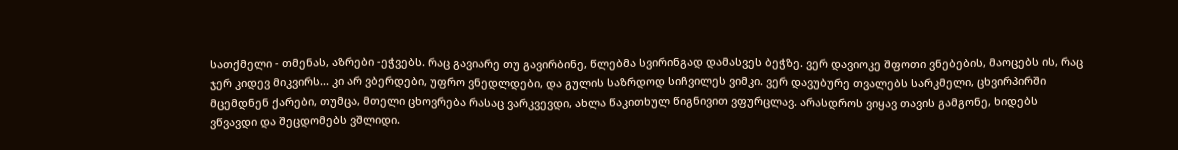სათქმელი - თმენას, აზრები -ეჭვებს. რაც გავიარე თუ გავირბინე, წლებმა სვირინგად დამასვეს ბეჭზე. ვერ დავიოკე შფოთი ვნებების, მაოცებს ის, რაც ჯერ კიდევ მიკვირს... კი არ ვბერდები, უფრო ვნედლდები, და გულის საზრდოდ სიჩვილეს ვიმკი. ვერ დავუბურე თვალებს სარკმელი, ცხვირპირში მცემდნენ ქარები, თუმცა, მთელი ცხოვრება რასაც ვარკვევდი, ახლა წაკითხულ წიგნივით ვფურცლავ. არასდროს ვიყავ თავის გამგონე, ხიდებს ვწვავდი და შეცდომებს ვშლიდი.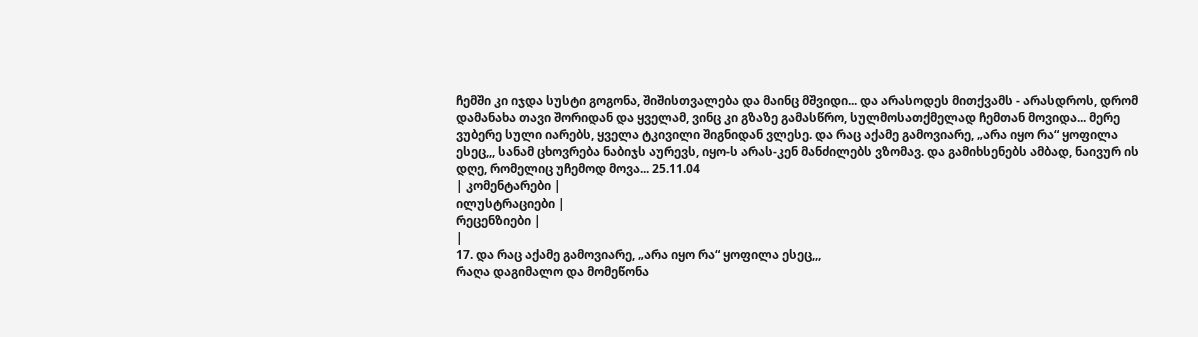ჩემში კი იჯდა სუსტი გოგონა, შიშისთვალება და მაინც მშვიდი... და არასოდეს მითქვამს - არასდროს, დრომ დამანახა თავი შორიდან და ყველამ, ვინც კი გზაზე გამასწრო, სულმოსათქმელად ჩემთან მოვიდა... მერე ვუბერე სული იარებს, ყველა ტკივილი შიგნიდან ვლესე. და რაც აქამე გამოვიარე, „არა იყო რა“ ყოფილა ესეც,,, სანამ ცხოვრება ნაბიჯს აურევს, იყო-ს არას-კენ მანძილებს ვზომავ. და გამიხსენებს ამბად, ნაივურ ის დღე, რომელიც უჩემოდ მოვა... 25.11.04
| კომენტარები |
ილუსტრაციები |
რეცენზიები |
|
17. და რაც აქამე გამოვიარე, „არა იყო რა“ ყოფილა ესეც,,,
რაღა დაგიმალო და მომეწონა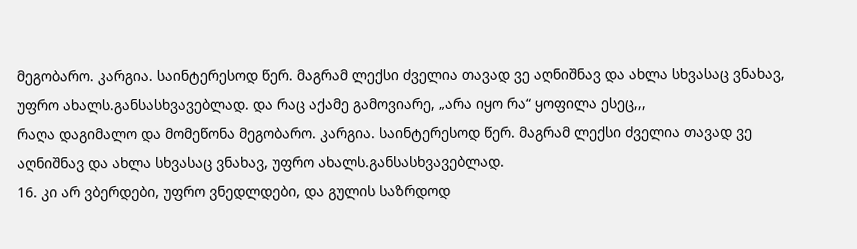მეგობარო. კარგია. საინტერესოდ წერ. მაგრამ ლექსი ძველია თავად ვე აღნიშნავ და ახლა სხვასაც ვნახავ, უფრო ახალს.განსასხვავებლად. და რაც აქამე გამოვიარე, „არა იყო რა“ ყოფილა ესეც,,,
რაღა დაგიმალო და მომეწონა მეგობარო. კარგია. საინტერესოდ წერ. მაგრამ ლექსი ძველია თავად ვე აღნიშნავ და ახლა სხვასაც ვნახავ, უფრო ახალს.განსასხვავებლად.
16. კი არ ვბერდები, უფრო ვნედლდები, და გულის საზრდოდ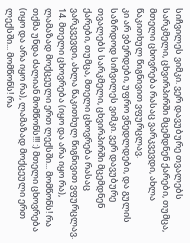სიჩვილეს ვიმკი. ვერ დავუბურე თვალებს სარკმელი, ცხვირპირში მცემდნენ ქარები, თუმცა, მთელი ცხოვრება რასაც ვარკვევდი, ახლა წაკითხულ წიგნივით ვფურცლავ.
კი არ ვბერდები, უფრო ვნედლდები, და გულის საზრდოდ სიჩვილეს ვიმკი. ვერ დავუბურე თვალებს სარკმელი, ცხვირპირში მცემდნენ ქარები, თუმცა, მთელი ცხოვრება რასაც ვარკვევდი, ახლა წაკითხულ წიგნივით ვფურცლავ.
14. მთელი ცხოვრება (იყო და არა იყო რა), ლამაზად მოქცეული ერთ ლექსში... მომწონს! რა თქმა უნდა ძალიან მომწონს!!! :) მთელი ცხოვრება (იყო და არა იყო რა), ლამაზად მოქცეული ერთ ლექსში... მომწონს! რა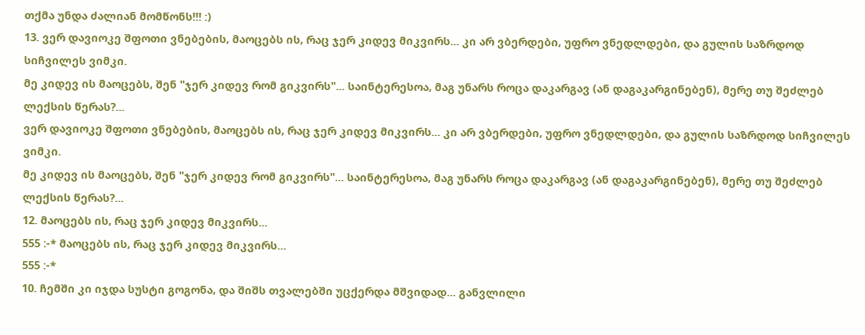თქმა უნდა ძალიან მომწონს!!! :)
13. ვერ დავიოკე შფოთი ვნებების, მაოცებს ის, რაც ჯერ კიდევ მიკვირს... კი არ ვბერდები, უფრო ვნედლდები, და გულის საზრდოდ სიჩვილეს ვიმკი.
მე კიდევ ის მაოცებს, შენ "ჯერ კიდევ რომ გიკვირს"... საინტერესოა, მაგ უნარს როცა დაკარგავ (ან დაგაკარგინებენ), მერე თუ შეძლებ ლექსის წერას?...
ვერ დავიოკე შფოთი ვნებების, მაოცებს ის, რაც ჯერ კიდევ მიკვირს... კი არ ვბერდები, უფრო ვნედლდები, და გულის საზრდოდ სიჩვილეს ვიმკი.
მე კიდევ ის მაოცებს, შენ "ჯერ კიდევ რომ გიკვირს"... საინტერესოა, მაგ უნარს როცა დაკარგავ (ან დაგაკარგინებენ), მერე თუ შეძლებ ლექსის წერას?...
12. მაოცებს ის, რაც ჯერ კიდევ მიკვირს...
555 :-* მაოცებს ის, რაც ჯერ კიდევ მიკვირს...
555 :-*
10. ჩემში კი იჯდა სუსტი გოგონა, და შიშს თვალებში უცქერდა მშვიდად... განვლილი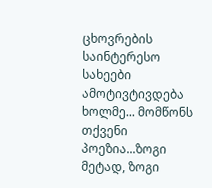ცხოვრების საინტერესო სახეები ამოტივტივდება ხოლმე... მომწონს თქვენი პოეზია...ზოგი მეტად, ზოგი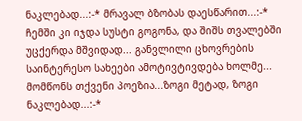ნაკლებად...:-* მრავალ ბზობას დაესწარით...:-* ჩემში კი იჯდა სუსტი გოგონა, და შიშს თვალებში უცქერდა მშვიდად... განვლილი ცხოვრების საინტერესო სახეები ამოტივტივდება ხოლმე... მომწონს თქვენი პოეზია...ზოგი მეტად, ზოგი ნაკლებად...:-*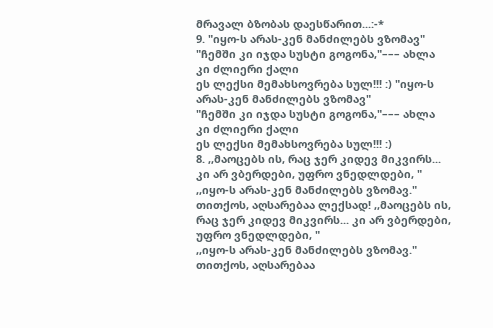მრავალ ბზობას დაესწარით...:-*
9. "იყო-ს არას-კენ მანძილებს ვზომავ"
"ჩემში კი იჯდა სუსტი გოგონა,"––– ახლა კი ძლიერი ქალი
ეს ლექსი მემახსოვრება სულ!!! :) "იყო-ს არას-კენ მანძილებს ვზომავ"
"ჩემში კი იჯდა სუსტი გოგონა,"––– ახლა კი ძლიერი ქალი
ეს ლექსი მემახსოვრება სულ!!! :)
8. ,,მაოცებს ის, რაც ჯერ კიდევ მიკვირს... კი არ ვბერდები, უფრო ვნედლდები, "
,,იყო-ს არას-კენ მანძილებს ვზომავ."
თითქოს, აღსარებაა ლექსად! ,,მაოცებს ის, რაც ჯერ კიდევ მიკვირს... კი არ ვბერდები, უფრო ვნედლდები, "
,,იყო-ს არას-კენ მანძილებს ვზომავ."
თითქოს, აღსარებაა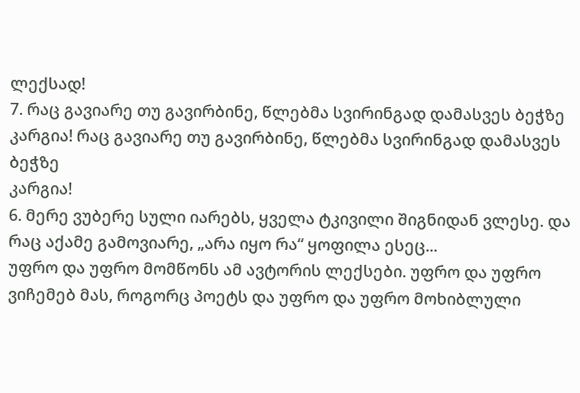ლექსად!
7. რაც გავიარე თუ გავირბინე, წლებმა სვირინგად დამასვეს ბეჭზე
კარგია! რაც გავიარე თუ გავირბინე, წლებმა სვირინგად დამასვეს ბეჭზე
კარგია!
6. მერე ვუბერე სული იარებს, ყველა ტკივილი შიგნიდან ვლესე. და რაც აქამე გამოვიარე, „არა იყო რა“ ყოფილა ესეც...
უფრო და უფრო მომწონს ამ ავტორის ლექსები. უფრო და უფრო ვიჩემებ მას, როგორც პოეტს და უფრო და უფრო მოხიბლული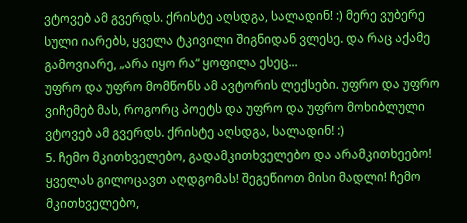ვტოვებ ამ გვერდს. ქრისტე აღსდგა, სალადინ! :) მერე ვუბერე სული იარებს, ყველა ტკივილი შიგნიდან ვლესე. და რაც აქამე გამოვიარე, „არა იყო რა“ ყოფილა ესეც...
უფრო და უფრო მომწონს ამ ავტორის ლექსები. უფრო და უფრო ვიჩემებ მას, როგორც პოეტს და უფრო და უფრო მოხიბლული ვტოვებ ამ გვერდს. ქრისტე აღსდგა, სალადინ! :)
5. ჩემო მკითხველებო, გადამკითხველებო და არამკითხეებო! ყველას გილოცავთ აღდგომას! შეგეწიოთ მისი მადლი! ჩემო მკითხველებო,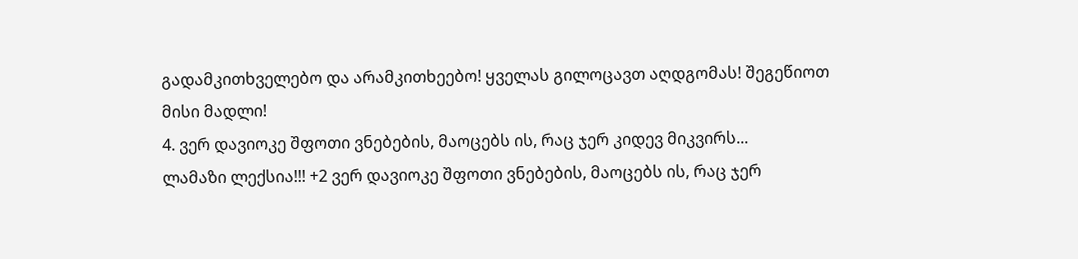გადამკითხველებო და არამკითხეებო! ყველას გილოცავთ აღდგომას! შეგეწიოთ მისი მადლი!
4. ვერ დავიოკე შფოთი ვნებების, მაოცებს ის, რაც ჯერ კიდევ მიკვირს...
ლამაზი ლექსია!!! +2 ვერ დავიოკე შფოთი ვნებების, მაოცებს ის, რაც ჯერ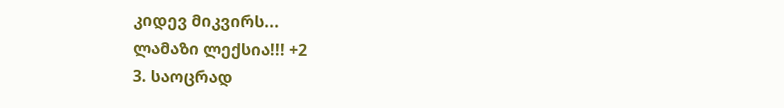კიდევ მიკვირს...
ლამაზი ლექსია!!! +2
3. საოცრად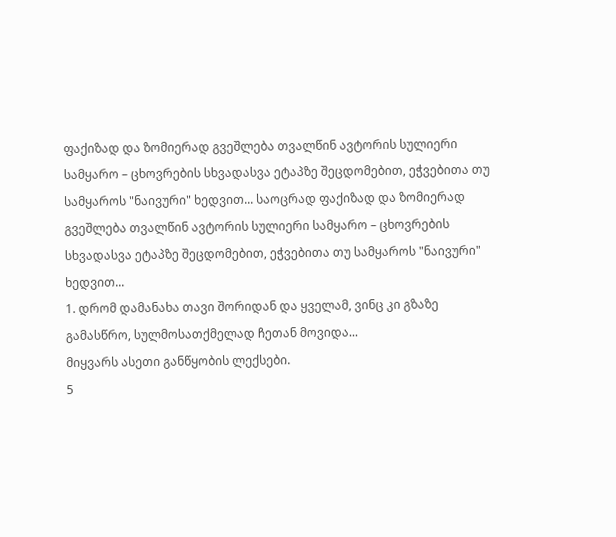ფაქიზად და ზომიერად გვეშლება თვალწინ ავტორის სულიერი სამყარო – ცხოვრების სხვადასვა ეტაპზე შეცდომებით, ეჭვებითა თუ სამყაროს "ნაივური" ხედვით... საოცრად ფაქიზად და ზომიერად გვეშლება თვალწინ ავტორის სულიერი სამყარო – ცხოვრების სხვადასვა ეტაპზე შეცდომებით, ეჭვებითა თუ სამყაროს "ნაივური" ხედვით...
1. დრომ დამანახა თავი შორიდან და ყველამ, ვინც კი გზაზე გამასწრო, სულმოსათქმელად ჩეთან მოვიდა...
მიყვარს ასეთი განწყობის ლექსები.
5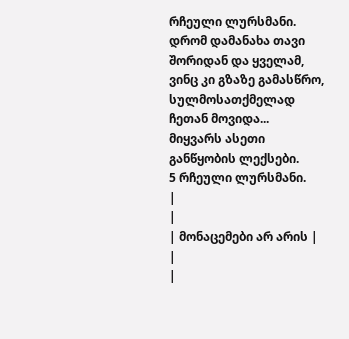რჩეული ლურსმანი. დრომ დამანახა თავი შორიდან და ყველამ, ვინც კი გზაზე გამასწრო, სულმოსათქმელად ჩეთან მოვიდა...
მიყვარს ასეთი განწყობის ლექსები.
5 რჩეული ლურსმანი.
|
|
| მონაცემები არ არის |
|
|